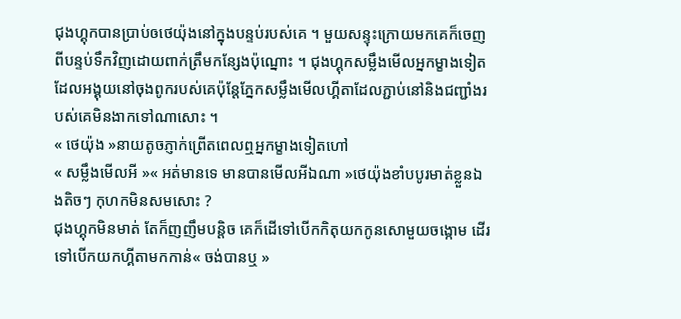ជុងហ្គុកបានប្រាប់ឲថេយ៉ុងនៅក្នុងបន្ទប់របស់គេ ។ មួយសន្ទុះក្រោយមកគេក៏ចេញពីបន្ទប់ទឹកវិញដោយពាក់ត្រឹមកន្សែងប៉ុណ្នោះ ។ ជុងហ្គុកសម្លឹងមើលអ្នកម្ខាងទៀតដែលអង្គុយនៅចុងពូករបស់គេប៉ុន្តែភ្នែកសម្លឹងមើលហ្គីតាដែលភ្ជាប់នៅនិងជញ្ជាំងរបស់គេមិនងាកទៅណាសោះ ។
« ថេយ៉ុង »នាយតូចភ្ញាក់ព្រើតពេលឮអ្នកម្ខាងទៀតហៅ
« សម្លឹងមើលអី »« អត់មានទេ មានបានមើលអីឯណា »ថេយ៉ុងខាំបបូរមាត់ខ្លួនឯងតិចៗ កុហកមិនសមសោះ ?
ជុងហ្គុកមិនមាត់ តែក៏ញញឹមបន្តិច គេក៏ដើទៅបើកកិតុយកកូនសោមួយចង្កោម ដើរទៅបើកយកហ្គីតាមកកាន់« ចង់បានឬ »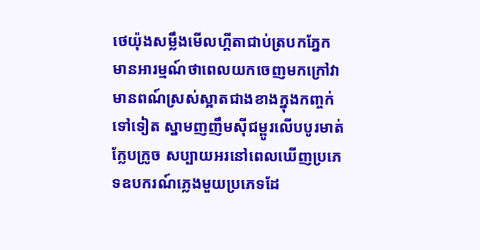ថេយ៉ុងសម្លឹងមើលហ្គីតាជាប់ត្របកភ្នែក មានអារម្មណ៍ថាពេលយកចេញមកក្រៅវាមានពណ៍ស្រស់ស្អាតជាងខាងក្នុងកញ្ចក់ទៅទៀត ស្នាមញញឹមសុីជម្ពូរលើបបូរមាត់ក្លែបក្រូច សប្បាយអរនៅពេលឃើញប្រភេទឧបករណ៍ភ្លេងមួយប្រភេទដែ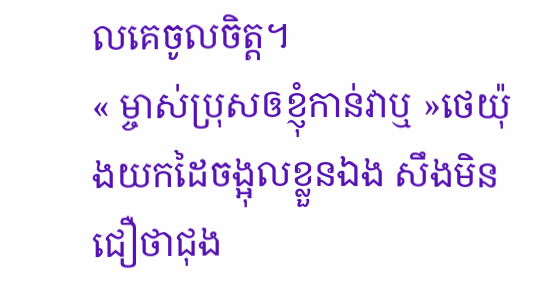លគេចូលចិត្ត។
« ម្ចាស់ប្រុសឲខ្ញុំកាន់វាឬ »ថេយ៉ុងយកដៃចង្អុលខ្លួនឯង សឹងមិនជឿថាជុង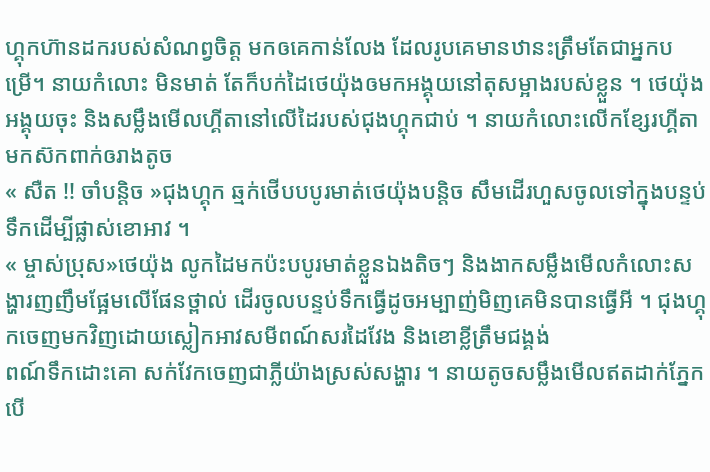ហ្គុកហ៊ានដករបស់សំណព្វចិត្ត មកឲគេកាន់លែង ដែលរូបគេមានឋានះត្រឹមតែជាអ្នកបម្រើ។ នាយកំលោះ មិនមាត់ តែក៏បក់ដៃថេយ៉ុងឲមកអង្គុយនៅតុសម្អាងរបស់ខ្លួន ។ ថេយ៉ុងអង្គុយចុះ និងសម្លឹងមើលហ្គីតានៅលើដៃរបស់ជុងហ្គុកជាប់ ។ នាយកំលោះលើកខ្សែរហ្គីតា មកស៊កពាក់ឲរាងតូច
« សឺត !! ចាំបន្តិច »ជុងហ្គុក ឆ្មក់ថើបបបូរមាត់ថេយ៉ុងបន្តិច សឹមដើរហួសចូលទៅក្នុងបន្ទប់ទឹកដើម្បីផ្លាស់ខោអាវ ។
« ម្ចាស់ប្រុស»ថេយ៉ុង លូកដៃមកប៉ះបបូរមាត់ខ្លួនឯងតិចៗ និងងាកសម្លឹងមើលកំលោះសង្ហារញញឹមផ្អែមលើផែនថ្ពាល់ ដើរចូលបន្ទប់ទឹកធ្វើដូចអម្បាញ់មិញគេមិនបានធ្វើអី ។ ជុងហ្គុកចេញមកវិញដោយស្លៀកអាវសមីពណ៍សរដៃវែង និងខោខ្លីត្រឹមជង្គង់
ពណ៍ទឹកដោះគោ សក់វែកចេញជាភ្លីយ៉ាងស្រស់សង្ហារ ។ នាយតូចសម្លឹងមើលឥតដាក់ភ្នែក បើ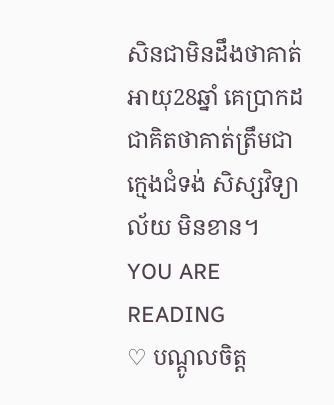សិនជាមិនដឹងថាគាត់អាយុ28ឆ្នាំ គេប្រាកដជាគិតថាគាត់ត្រឹមជាក្មេងជំទង់ សិស្សវិទ្យាល័យ មិនខាន។
YOU ARE READING
♡ បណ្តូលចិត្ត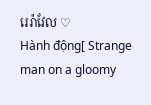រេរ៉ាវែល ♡
Hành động[ Strange man on a gloomy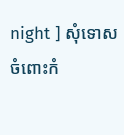night ] សុំទោសចំពោះកំ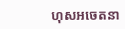ហុសអចេតនា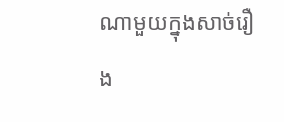ណាមួយក្នុងសាច់រឿង